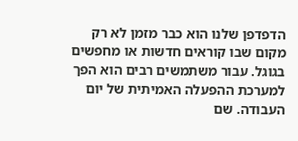הדפדפן שלנו הוא כבר מזמן לא רק מקום שבו קוראים חדשות או מחפשים בגוגל. עבור משתמשים רבים הוא הפך למערכת ההפעלה האמיתית של יום העבודה. שם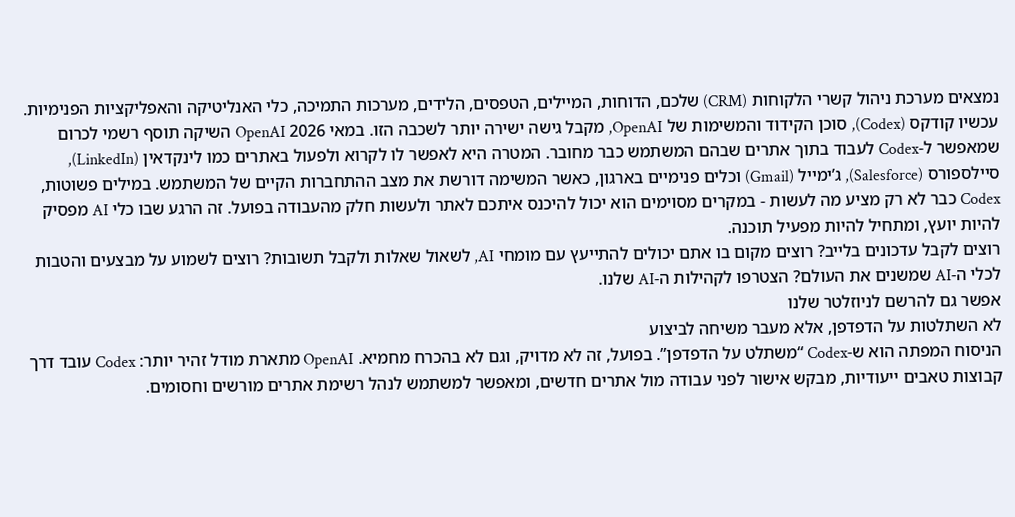נמצאים מערכת ניהול קשרי הלקוחות (CRM) שלכם, הדוחות, המיילים, הטפסים, הלידים, מערכות התמיכה, כלי האנליטיקה והאפליקציות הפנימיות. עכשיו קודקס (Codex), סוכן הקידוד והמשימות של OpenAI, מקבל גישה ישירה יותר לשכבה הזו. במאי 2026 OpenAI השיקה תוסף רשמי לכרום שמאפשר ל-Codex לעבוד בתוך אתרים שבהם המשתמש כבר מחובר. המטרה היא לאפשר לו לקרוא ולפעול באתרים כמו לינקדאין (LinkedIn), סיילספורס (Salesforce), ג’ימייל (Gmail) וכלים פנימיים בארגון, כאשר המשימה דורשת את מצב ההתחברות הקיים של המשתמש. במילים פשוטות, Codex כבר לא רק מציע מה לעשות - במקרים מסוימים הוא יכול להיכנס איתכם לאתר ולעשות חלק מהעבודה בפועל. זה הרגע שבו כלי AI מפסיק להיות יועץ, ומתחיל להיות מפעיל תוכנה.
רוצים לקבל עדכונים בלייב? רוצים מקום בו אתם יכולים להתייעץ עם מומחי AI, לשאול שאלות ולקבל תשובות? רוצים לשמוע על מבצעים והטבות לכלי ה-AI שמשנים את העולם? הצטרפו לקהילות ה-AI שלנו.
אפשר גם להרשם לניוזלטר שלנו
לא השתלטות על הדפדפן, אלא מעבר משיחה לביצוע
הניסוח המפתה הוא ש-Codex “משתלט על הדפדפן”. בפועל, זה לא מדויק, וגם לא בהכרח מחמיא. OpenAI מתארת מודל זהיר יותר: Codex עובד דרך קבוצות טאבים ייעודיות, מבקש אישור לפני עבודה מול אתרים חדשים, ומאפשר למשתמש לנהל רשימת אתרים מורשים וחסומים.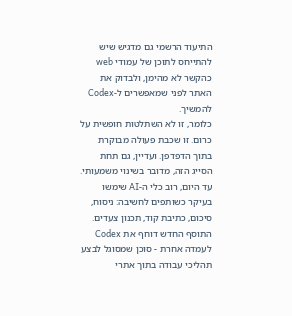התיעוד הרשמי גם מדגיש שיש להתייחס לתוכן של עמודי web כהקשר לא מהימן, ולבדוק את האתר לפני שמאפשרים ל-Codex להמשיך.
כלומר, זו לא השתלטות חופשית על כרום. זו שכבת פעולה מבוקרת בתוך הדפדפן. ועדיין, גם תחת הסייג הזה, מדובר בשינוי משמעותי. עד היום, רוב כלי ה-AI שימשו בעיקר כשותפים לחשיבה: ניסוח, סיכום, כתיבת קוד, תכנון צעדים. התוסף החדש דוחף את Codex לעמדה אחרת - סוכן שמסוגל לבצע תהליכי עבודה בתוך אתרי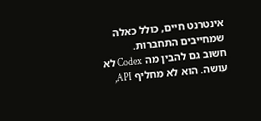אינטרנט חיים, כולל כאלה שמחייבים התחברות.
חשוב גם להבין מה Codex לא עושה. הוא לא מחליף API,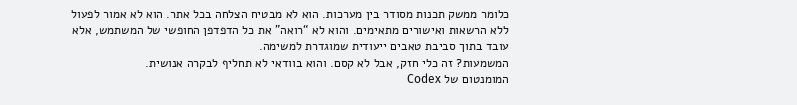כלומר ממשק תכנות מסודר בין מערכות. הוא לא מבטיח הצלחה בכל אתר. הוא לא אמור לפעול ללא הרשאות ואישורים מתאימים. והוא לא “רואה” את כל הדפדפן החופשי של המשתמש, אלא עובד בתוך סביבת טאבים ייעודית שמוגדרת למשימה.
המשמעות? זה כלי חזק, אבל לא קסם. והוא בוודאי לא תחליף לבקרה אנושית.
המומנטום של Codex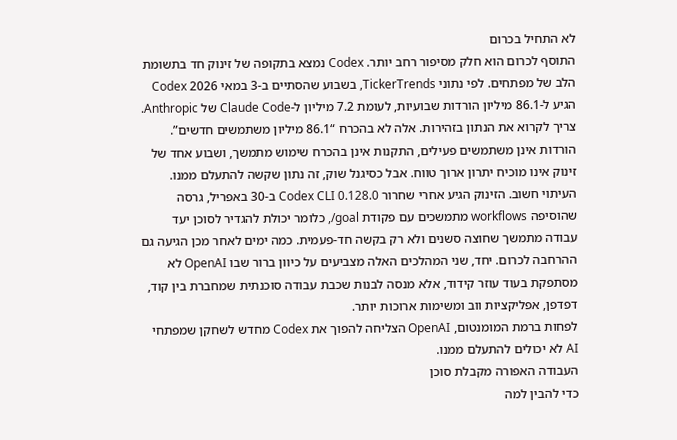לא התחיל בכרום
התוסף לכרום הוא חלק מסיפור רחב יותר. Codex נמצא בתקופה של זינוק חד בתשומת הלב של מפתחים. לפי נתוני TickerTrends, בשבוע שהסתיים ב-3 במאי 2026 Codex הגיע ל-86.1 מיליון הורדות שבועיות, לעומת 7.2 מיליון ל-Claude Code של Anthropic.
צריך לקרוא את הנתון בזהירות. אלה לא בהכרח “86.1 מיליון משתמשים חדשים”. הורדות אינן משתמשים פעילים, התקנות אינן בהכרח שימוש מתמשך, ושבוע אחד של זינוק אינו מוכיח יתרון ארוך טווח. אבל כסיגנל שוק, זה נתון שקשה להתעלם ממנו.
העיתוי חשוב. הזינוק הגיע אחרי שחרור Codex CLI 0.128.0 ב-30 באפריל, גרסה שהוסיפה workflows מתמשכים עם פקודת goal/, כלומר יכולת להגדיר לסוכן יעד עבודה מתמשך שחוצה סשנים ולא רק בקשה חד-פעמית. כמה ימים לאחר מכן הגיעה גם ההרחבה לכרום. יחד, שני המהלכים האלה מצביעים על כיוון ברור שבו OpenAI לא מסתפקת בעוד עוזר קידוד, אלא מנסה לבנות שכבת עבודה סוכנתית שמחברת בין קוד, דפדפן, אפליקציות ווב ומשימות ארוכות יותר.
לפחות ברמת המומנטום, OpenAI הצליחה להפוך את Codex מחדש לשחקן שמפתחי AI לא יכולים להתעלם ממנו.
העבודה האפורה מקבלת סוכן
כדי להבין למה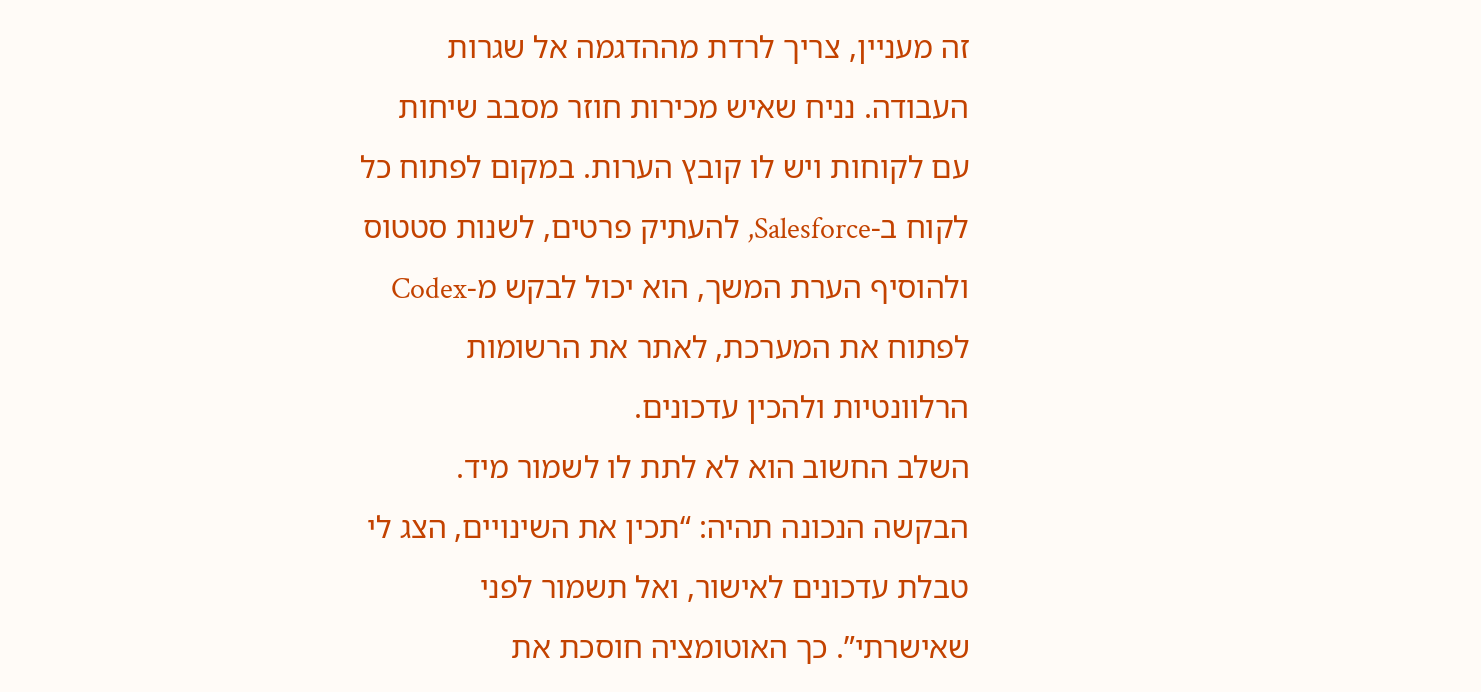זה מעניין, צריך לרדת מההדגמה אל שגרות העבודה. נניח שאיש מכירות חוזר מסבב שיחות עם לקוחות ויש לו קובץ הערות. במקום לפתוח כל לקוח ב-Salesforce, להעתיק פרטים, לשנות סטטוס ולהוסיף הערת המשך, הוא יכול לבקש מ-Codex לפתוח את המערכת, לאתר את הרשומות הרלוונטיות ולהכין עדכונים.
השלב החשוב הוא לא לתת לו לשמור מיד. הבקשה הנכונה תהיה: “תכין את השינויים, הצג לי טבלת עדכונים לאישור, ואל תשמור לפני שאישרתי”. כך האוטומציה חוסכת את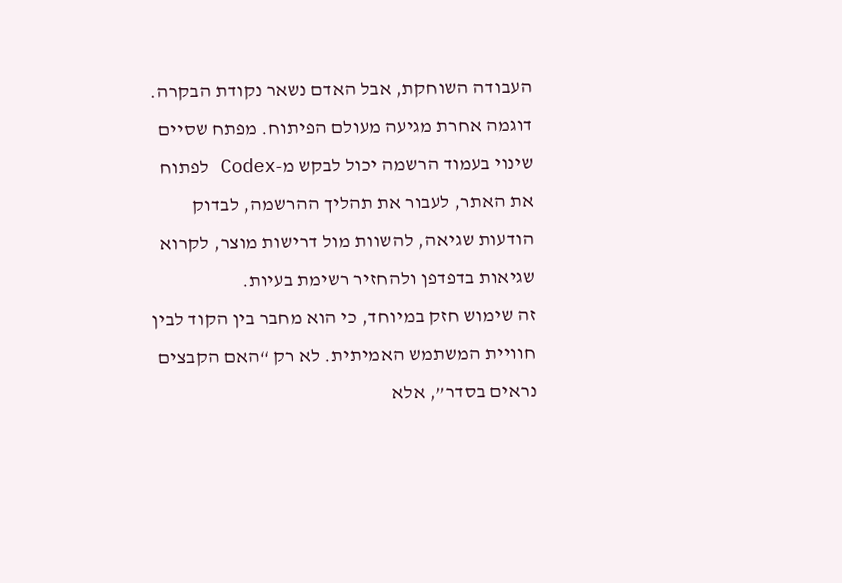העבודה השוחקת, אבל האדם נשאר נקודת הבקרה.
דוגמה אחרת מגיעה מעולם הפיתוח. מפתח שסיים שינוי בעמוד הרשמה יכול לבקש מ-Codex לפתוח את האתר, לעבור את תהליך ההרשמה, לבדוק הודעות שגיאה, להשוות מול דרישות מוצר, לקרוא שגיאות בדפדפן ולהחזיר רשימת בעיות.
זה שימוש חזק במיוחד, כי הוא מחבר בין הקוד לבין חוויית המשתמש האמיתית. לא רק “האם הקבצים נראים בסדר”, אלא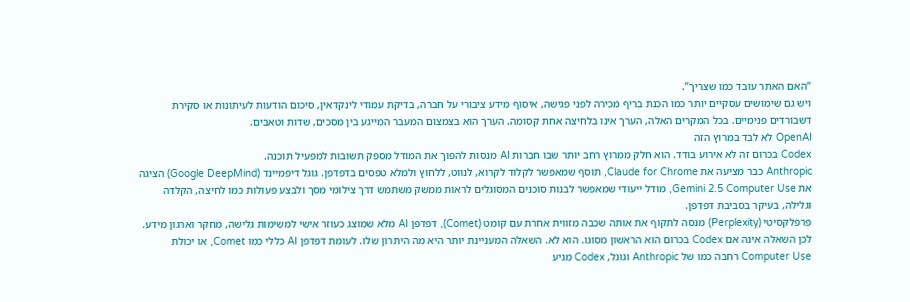“האם האתר עובד כמו שצריך”.
ויש גם שימושים עסקיים יותר כמו הכנת בריף מכירה לפני פגישה, איסוף מידע ציבורי על חברה, בדיקת עמודי לינקדאין, סיכום הודעות לעיתונות או סקירת דשבורדים פנימיים. בכל המקרים האלה, הערך אינו בלחיצה אחת קסומה. הערך הוא בצמצום המעבר המייגע בין מסכים, שדות וטאבים.
OpenAI לא לבד במרוץ הזה
Codex בכרום זה לא אירוע בודד. הוא חלק ממרוץ רחב יותר שבו חברות AI מנסות להפוך את המודל מספק תשובות למפעיל תוכנה.
Anthropic כבר מציעה את Claude for Chrome, תוסף שמאפשר לקלוד לקרוא, לנווט, ללחוץ ולמלא טפסים בדפדפן. גוגל דיפמיינד (Google DeepMind) הציגה את Gemini 2.5 Computer Use, מודל ייעודי שמאפשר לבנות סוכנים המסוגלים לראות ממשק משתמש דרך צילומי מסך ולבצע פעולות כמו לחיצה, הקלדה וגלילה, בעיקר בסביבת דפדפן.
פרפלקסיטי (Perplexity) מנסה לתקוף את אותה שכבה מזווית אחרת עם קומט (Comet), דפדפן AI מלא שמוצג כעוזר אישי למשימות גלישה, מחקר וארגון מידע.
לכן השאלה אינה אם Codex בכרום הוא הראשון מסוגו. הוא לא. השאלה המעניינת יותר היא מה היתרון שלו. לעומת דפדפן AI כללי כמו Comet, או יכולת Computer Use רחבה כמו של Anthropic וגוגל, Codex מגיע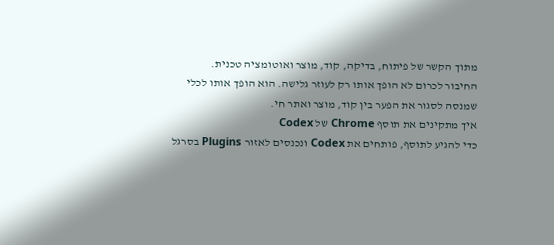מתוך הקשר של פיתוח, בדיקה, קוד, מוצר ואוטומציה טכנית.
החיבור לכרום לא הופך אותו רק לעוזר גלישה. הוא הופך אותו לכלי שמנסה לסגור את הפער בין קוד, מוצר ואתר חי.
איך מתקינים את תוסף Chrome של Codex
כדי להגיע לתוסף, פותחים את Codex ונכנסים לאזור Plugins בסרגל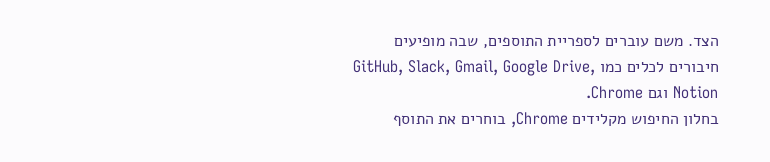הצד. משם עוברים לספריית התוספים, שבה מופיעים חיבורים לכלים כמו GitHub, Slack, Gmail, Google Drive, Notion וגם Chrome.
בחלון החיפוש מקלידים Chrome, בוחרים את התוסף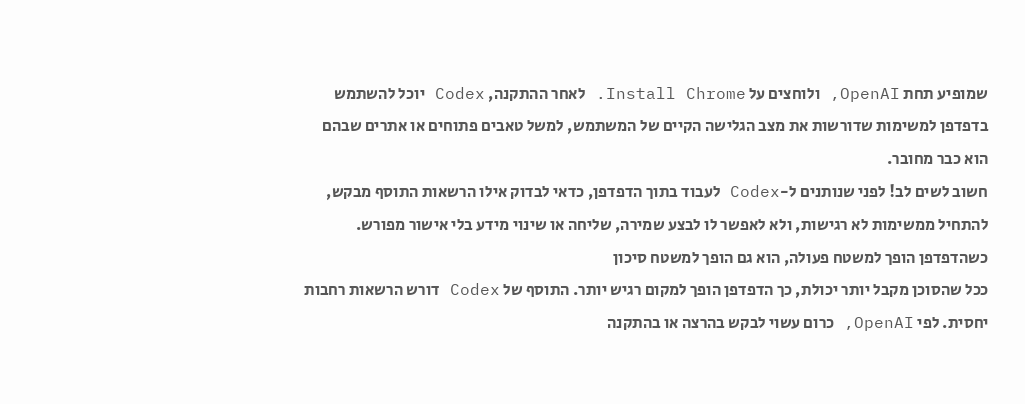שמופיע תחת OpenAI, ולוחצים על Install Chrome. לאחר ההתקנה, Codex יוכל להשתמש בדפדפן למשימות שדורשות את מצב הגלישה הקיים של המשתמש, למשל טאבים פתוחים או אתרים שבהם הוא כבר מחובר.
חשוב לשים לב! לפני שנותנים ל-Codex לעבוד בתוך הדפדפן, כדאי לבדוק אילו הרשאות התוסף מבקש, להתחיל ממשימות לא רגישות, ולא לאפשר לו לבצע שמירה, שליחה או שינוי מידע בלי אישור מפורש.
כשהדפדפן הופך למשטח פעולה, הוא גם הופך למשטח סיכון
ככל שהסוכן מקבל יותר יכולת, כך הדפדפן הופך למקום רגיש יותר. התוסף של Codex דורש הרשאות רחבות יחסית. לפי OpenAI, כרום עשוי לבקש בהרצה או בהתקנה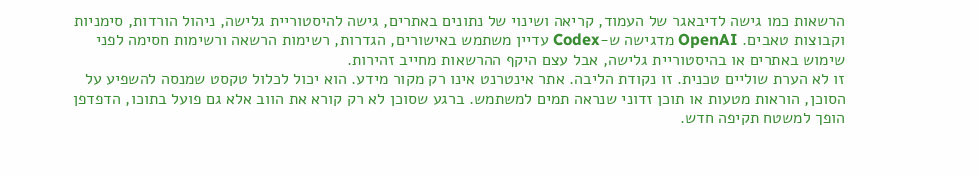הרשאות כמו גישה לדיבאגר של העמוד, קריאה ושינוי של נתונים באתרים, גישה להיסטוריית גלישה, ניהול הורדות, סימניות וקבוצות טאבים. OpenAI מדגישה ש-Codex עדיין משתמש באישורים, הגדרות, רשימות הרשאה ורשימות חסימה לפני שימוש באתרים או בהיסטוריית גלישה, אבל עצם היקף ההרשאות מחייב זהירות.
זו לא הערת שוליים טכנית. זו נקודת הליבה. אתר אינטרנט אינו רק מקור מידע. הוא יכול לכלול טקסט שמנסה להשפיע על הסוכן, הוראות מטעות או תוכן זדוני שנראה תמים למשתמש. ברגע שסוכן לא רק קורא את הווב אלא גם פועל בתוכו, הדפדפן הופך למשטח תקיפה חדש.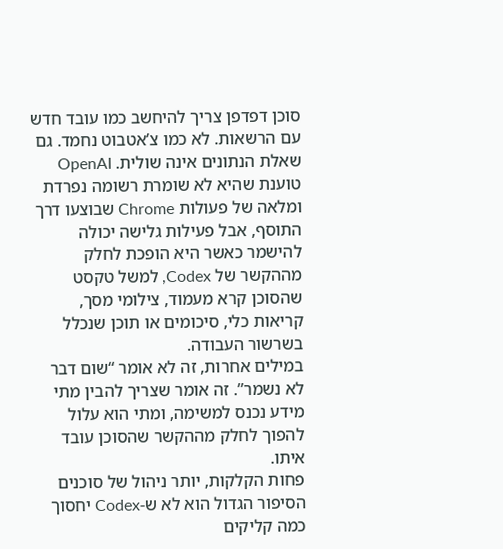סוכן דפדפן צריך להיחשב כמו עובד חדש עם הרשאות. לא כמו צ’אטבוט נחמד. גם שאלת הנתונים אינה שולית. OpenAI טוענת שהיא לא שומרת רשומה נפרדת ומלאה של פעולות Chrome שבוצעו דרך התוסף, אבל פעילות גלישה יכולה להישמר כאשר היא הופכת לחלק מההקשר של Codex, למשל טקסט שהסוכן קרא מעמוד, צילומי מסך, קריאות כלי, סיכומים או תוכן שנכלל בשרשור העבודה.
במילים אחרות, זה לא אומר “שום דבר לא נשמר”. זה אומר שצריך להבין מתי מידע נכנס למשימה, ומתי הוא עלול להפוך לחלק מההקשר שהסוכן עובד איתו.
פחות הקלקות, יותר ניהול של סוכנים
הסיפור הגדול הוא לא ש-Codex יחסוך כמה קליקים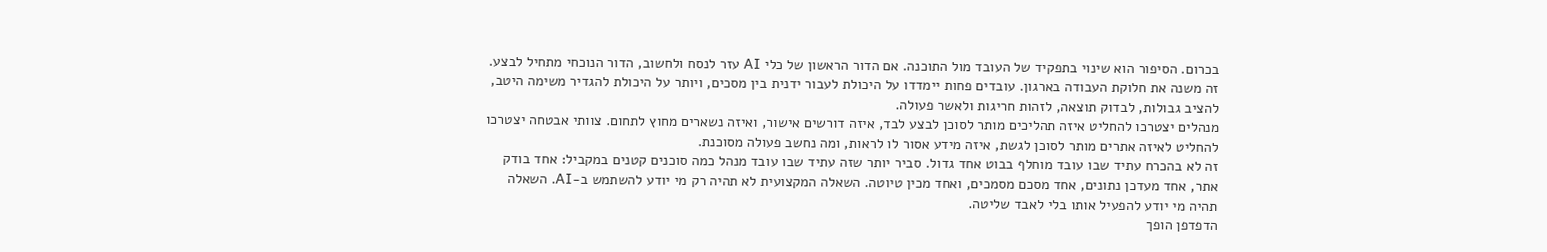בכרום. הסיפור הוא שינוי בתפקיד של העובד מול התוכנה. אם הדור הראשון של כלי AI עזר לנסח ולחשוב, הדור הנוכחי מתחיל לבצע. זה משנה את חלוקת העבודה בארגון. עובדים פחות יימדדו על היכולת לעבור ידנית בין מסכים, ויותר על היכולת להגדיר משימה היטב, להציב גבולות, לבדוק תוצאה, לזהות חריגות ולאשר פעולה.
מנהלים יצטרכו להחליט איזה תהליכים מותר לסוכן לבצע לבד, איזה דורשים אישור, ואיזה נשארים מחוץ לתחום. צוותי אבטחה יצטרכו להחליט לאיזה אתרים מותר לסוכן לגשת, איזה מידע אסור לו לראות, ומה נחשב פעולה מסוכנת.
זה לא בהכרח עתיד שבו עובד מוחלף בבוט אחד גדול. סביר יותר שזה עתיד שבו עובד מנהל כמה סוכנים קטנים במקביל: אחד בודק אתר, אחד מעדכן נתונים, אחד מסכם מסמכים, ואחד מכין טיוטה. השאלה המקצועית לא תהיה רק מי יודע להשתמש ב-AI. השאלה תהיה מי יודע להפעיל אותו בלי לאבד שליטה.
הדפדפן הופך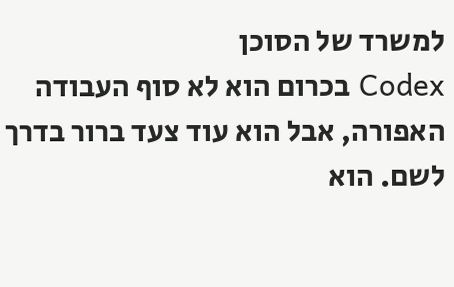למשרד של הסוכן
Codex בכרום הוא לא סוף העבודה האפורה, אבל הוא עוד צעד ברור בדרך לשם. הוא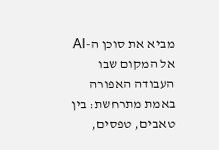מביא את סוכן ה-AI אל המקום שבו העבודה האפורה באמת מתרחשת: בין טאבים, טפסים,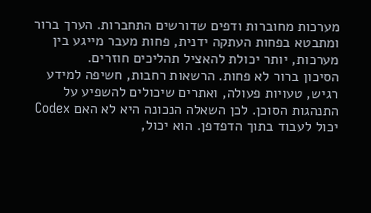מערכות מחוברות ודפים שדורשים התחברות. הערך ברור ומתבטא בפחות העתקה ידנית, פחות מעבר מייגע בין מערכות, יותר יכולת להאציל תהליכים חוזרים.
הסיכון ברור לא פחות. הרשאות רחבות, חשיפה למידע רגיש, טעויות פעולה, ואתרים שיכולים להשפיע על התנהגות הסוכן. לכן השאלה הנכונה היא לא האם Codex יכול לעבוד בתוך הדפדפן. הוא יכול,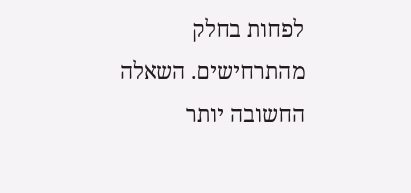לפחות בחלק מהתרחישים. השאלה החשובה יותר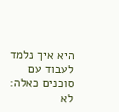היא איך נלמד לעבוד עם סוכנים כאלה: לא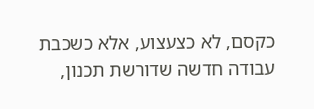כקסם, לא כצעצוע, אלא כשכבת עבודה חדשה שדורשת תכנון,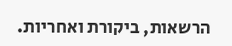הרשאות, ביקורת ואחריות.